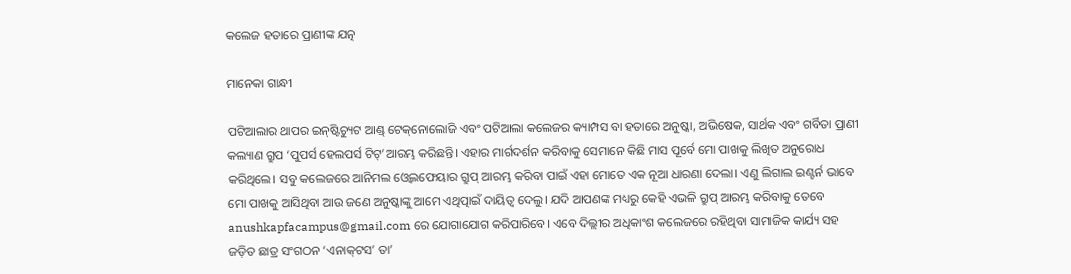କଲେଜ ହତାରେ ପ୍ରାଣୀଙ୍କ ଯତ୍ନ

ମାନେକା ଗାନ୍ଧୀ

ପଟିଆଲାର ଥାପର ଇନ୍‌ଷ୍ଟିଚ୍ୟୁଟ ଆଣ୍ଡ୍‌ ଟେକ୍‌ନୋଲୋଜି ଏବଂ ପଟିଆଲା କଲେଜର କ୍ୟାମ୍ପସ ବା ହତାରେ ଅନୁଷ୍କା, ଅଭିଷେକ, ସାର୍ଥକ ଏବଂ ଗର୍ବିତା ପ୍ରାଣୀ କଲ୍ୟାଣ ଗ୍ରୁପ ‘ପୁପର୍ସ ହେଲପର୍ସ ଟିଟ୍‌’ଆରମ୍ଭ କରିଛନ୍ତି। ଏହାର ମାର୍ଗଦର୍ଶନ କରିବାକୁ ସେମାନେ କିଛି ମାସ ପୂର୍ବେ ମୋ ପାଖକୁ ଲିଖିତ ଅନୁରୋଧ କରିଥିଲେ। ସବୁ କଲେଜରେ ଆନିମଲ ଓ୍ବେଲଫେୟାର ଗ୍ରୁପ୍‌ ଆରମ୍ଭ କରିବା ପାଇଁ ଏହା ମୋତେ ଏକ ନୂଆ ଧାରଣା ଦେଲା। ଏଣୁ ଲିଗାଲ ଇଣ୍ଟର୍ନ ଭାବେ ମୋ ପାଖକୁ ଆସିଥିବା ଆଉ ଜଣେ ଅନୁଷ୍କାଙ୍କୁ ଆମେ ଏଥିତ୍ପାଇଁ ଦାୟିତ୍ୱ ଦେଲୁ। ଯଦି ଆପଣଙ୍କ ମଧ୍ୟରୁ କେହି ଏଭଳି ଗ୍ରୁପ୍‌ ଆରମ୍ଭ କରିବାକୁ ତେବେ anushkapfacampus@gmail.com ରେ ଯୋଗାଯୋଗ କରିପାରିବେ। ଏବେ ଦିଲ୍ଲୀର ଅଧିକାଂଶ କଲେଜରେ ରହିଥିବା ସାମାଜିକ କାର୍ଯ୍ୟ ସହ ଜଡ଼ିତ ଛାତ୍ର ସଂଗଠନ ‘ଏନାକ୍‌ଟସ’ ତା’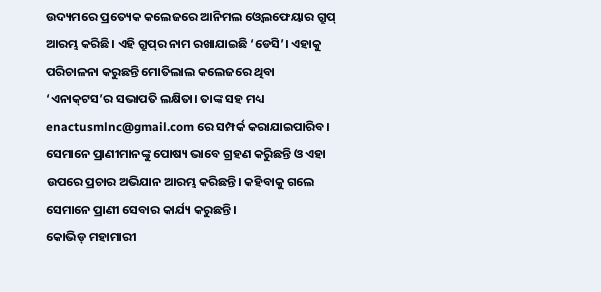ଉଦ୍ୟମରେ ପ୍ରତ୍ୟେକ କଲେଜରେ ଆନିମଲ ଓ୍ବେଲଫେୟାର ଗ୍ରୁପ୍‌ ଆରମ୍ଭ କରିଛି। ଏହି ଗ୍ରୁପ୍‌ର ନାମ ରଖାଯାଇଛି ‘ଡେସି’। ଏହାକୁ ପରିଚାଳନା କରୁଛନ୍ତି ମୋତିଲାଲ କଲେଜରେ ଥିବା ‘ଏନାକ୍‌ଟସ’ର ସଭାପତି ଲକ୍ଷିତା। ତାଙ୍କ ସହ ମଧ୍ୟ enactusmlnc@gmail.com ରେ ସମ୍ପର୍କ କରାଯାଇପାରିବ। ସେମାନେ ପ୍ରାଣୀମାନଙ୍କୁ ପୋଷ୍ୟ ଭାବେ ଗ୍ରହଣ କରିୁଛନ୍ତି ଓ ଏହା ଉପରେ ପ୍ରଚାର ଅଭିଯାନ ଆରମ୍ଭ କରିଛନ୍ତି। କହିବାକୁ ଗଲେ ସେମାନେ ପ୍ରାଣୀ ସେବାର କାର୍ଯ୍ୟ କରୁଛନ୍ତି।
କୋଭିଡ୍‌ ମହାମାରୀ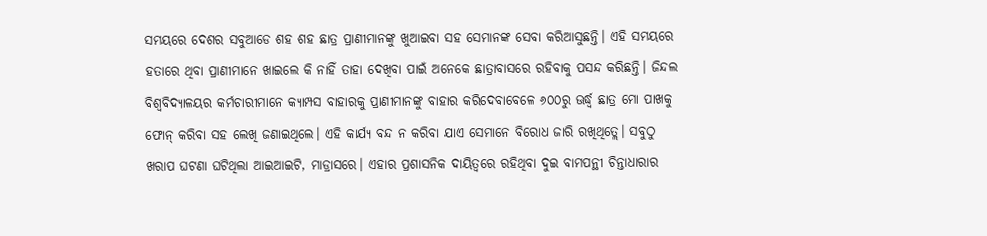ସମୟରେ ଦେଶର ସବୁଆଡେ ଶହ ଶହ ଛାତ୍ର ପ୍ରାଣୀମାନଙ୍କୁ ଖୁଆଇବା ସହ ସେମାନଙ୍କ ସେବା କରିଆସୁଛନ୍ତି। ଏହି ସମୟରେ ହତାରେ ଥିବା ପ୍ରାଣୀମାନେ ଖାଇଲେ କି ନାହିଁ ତାହା ଦେଖିବା ପାଇଁ ଅନେକେ ଛାତ୍ରାବାସରେ ରହିବାକୁ ପସନ୍ଦ କରିଛନ୍ତି। ଜିନ୍ଦଲ ବିଶ୍ୱବିଦ୍ୟାଳୟର କର୍ମଚାରୀମାନେ କ୍ୟାମ୍ପସ ବାହାରକୁ ପ୍ରାଣୀମାନଙ୍କୁ ବାହାର କରିଦେବାବେଳେ ୬୦୦ରୁ ଊର୍ଦ୍ଧ୍ୱ ଛାତ୍ର ମୋ ପାଖକୁ ଫୋନ୍‌ କରିବା ସହ ଲେଖି ଜଣାଇଥିଲେ। ଏହି କାର୍ଯ୍ୟ ବନ୍ଦ ନ କରିବା ଯାଏ ସେମାନେ ବିରୋଧ ଜାରି ରଖିଥିତ୍ଲେ। ସବୁଠୁ ଖରାପ ଘଟଣା ଘଟିଥିଲା ଆଇଆଇଟି, ମାଡ୍ରାସରେ। ଏହାର ପ୍ରଶାସନିକ ଦାୟିତ୍ୱରେ ରହିଥିବା ଦୁଇ ବାମପନ୍ଥୀ ଚିନ୍ତାଧାରାର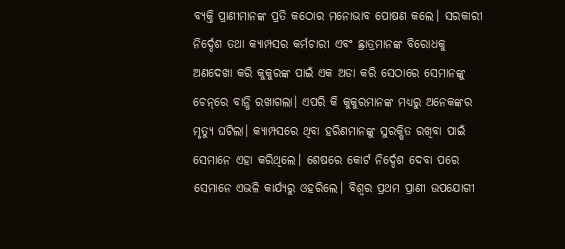ବ୍ୟକ୍ତି ପ୍ରାଣୀମାନଙ୍କ ପ୍ରତି କଠୋର ମନୋଭାବ ପୋଷଣ କଲେ। ସରକାରୀ ନିର୍ଦ୍ଦେଶ ତଥା କ୍ୟାମ୍ପସର କର୍ମଚାରୀ ଏବଂ ଛ୍ରାତ୍ରମାନଙ୍କ ବିରୋଧକୁ ଅଣଦେଖା କରି କୁକୁରଙ୍କ ପାଇଁ ଏକ ଅଡା କରି ସେଠାରେ ସେମାନଙ୍କୁ ଚେନ୍‌ରେ ବାନ୍ଧି ରଖାଗଲା। ଏପରି କି କୁକୁରମାନଙ୍କ ମଧ୍ୟରୁ ଅନେକଙ୍କର ମୃତ୍ୟୁ ଘଟିଲା। କ୍ୟାମ୍ପସରେ ଥିବା ହରିଣମାନଙ୍କୁ ସୁରକ୍ଷିତ ରଖିବା ପାଇଁ ସେମାନେ ଏହା କରିଥିଲେ। ଶେଷରେ କୋର୍ଟ ନିର୍ଦ୍ଦେଶ ଦେବା ପରେ ସେମାନେ ଏଭଳି କାର୍ଯ୍ୟରୁ ଓହରିଲେ। ବିଶ୍ୱର ପ୍ରଥମ ପ୍ରାଣୀ ଉପଯୋଗୀ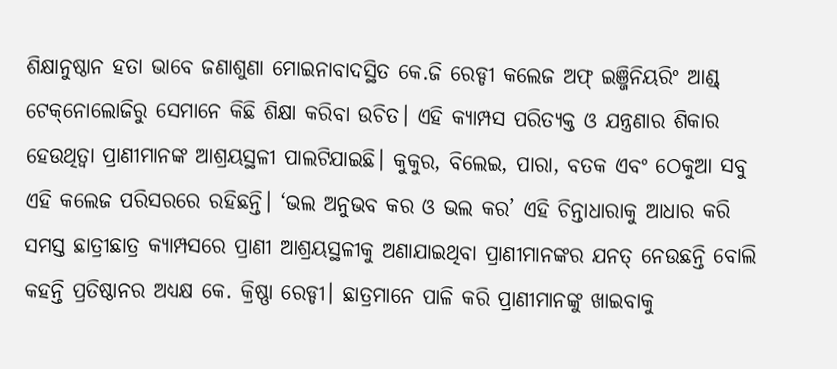ଶିକ୍ଷାନୁଷ୍ଠାନ ହତା ଭାବେ ଜଣାଶୁଣା ମୋଇନାବାଦସ୍ଥିତ କେ.ଜି ରେଡ୍ଡୀ କଲେଜ ଅଫ୍‌ ଇଞ୍ଜିନିୟରିଂ ଆଣ୍ଡ୍‌ ଟେକ୍‌ନୋଲୋଜିରୁ ସେମାନେ କିଛି ଶିକ୍ଷା କରିବା ଉଚିତ। ଏହି କ୍ୟାମ୍ପସ ପରିତ୍ୟକ୍ତ ଓ ଯନ୍ତ୍ରଣାର ଶିକାର ହେଉଥିତ୍ବା ପ୍ରାଣୀମାନଙ୍କ ଆଶ୍ରୟସ୍ଥଳୀ ପାଲଟିଯାଇଛି। କୁକୁର, ବିଲେଇ, ପାରା, ବତକ ଏବଂ ଠେକୁଆ ସବୁ ଏହି କଲେଜ ପରିସରରେ ରହିଛନ୍ତି। ‘ଭଲ ଅନୁଭବ କର ଓ ଭଲ କର’ ଏହି ଚିନ୍ତାଧାରାକୁ ଆଧାର କରି ସମସ୍ତ ଛାତ୍ରୀଛାତ୍ର କ୍ୟାମ୍ପସରେ ପ୍ରାଣୀ ଆଶ୍ରୟସ୍ଥଳୀକୁ ଅଣାଯାଇଥିବା ପ୍ରାଣୀମାନଙ୍କର ଯନତ୍ ନେଉଛନ୍ତି ବୋଲି କହନ୍ତି ପ୍ରତିଷ୍ଠାନର ଅଧ୍ୟକ୍ଷ କେ. କ୍ରିଷ୍ଣା ରେଡ୍ଡୀ। ଛାତ୍ରମାନେ ପାଳି କରି ପ୍ରାଣୀମାନଙ୍କୁ ଖାଇବାକୁ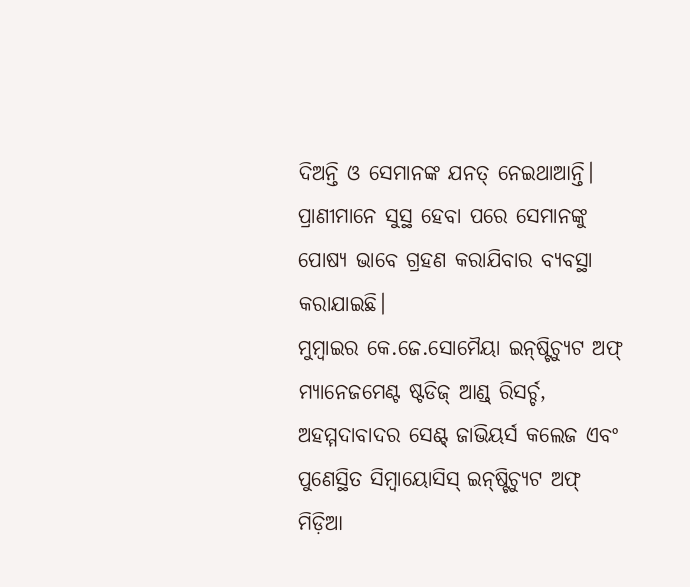ଦିଅନ୍ତି ଓ ସେମାନଙ୍କ ଯନତ୍ ନେଇଥାଆନ୍ତି। ପ୍ରାଣୀମାନେ ସୁସ୍ଥ ହେବା ପରେ ସେମାନଙ୍କୁ ପୋଷ୍ୟ ଭାବେ ଗ୍ରହଣ କରାଯିବାର ବ୍ୟବସ୍ଥା କରାଯାଇଛି।
ମୁମ୍ବାଇର କେ.ଜେ.ସୋମୈୟା ଇନ୍‌ଷ୍ଟିଚ୍ୟୁଟ ଅଫ୍‌ ମ୍ୟାନେଜମେଣ୍ଟ ଷ୍ଟଡିଜ୍‌ ଆଣ୍ଡ୍‌ ରିସର୍ଚ୍ଚ, ଅହମ୍ମଦାବାଦର ସେଣ୍ଟ୍‌ ଜାଭିୟର୍ସ କଲେଜ ଏବଂ ପୁଣେସ୍ଥିତ ସିମ୍ବାୟୋସିସ୍‌ ଇନ୍‌ଷ୍ଟିଚ୍ୟୁଟ ଅଫ୍‌ ମିଡ଼ିଆ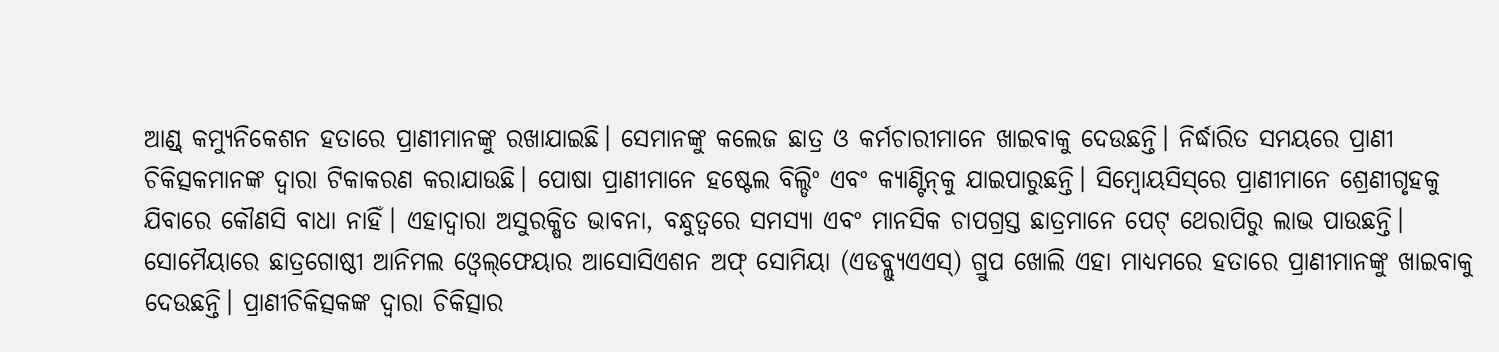ଆଣ୍ଡ୍‌ କମ୍ୟୁନିକେଶନ ହତାରେ ପ୍ରାଣୀମାନଙ୍କୁ ରଖାଯାଇଛି। ସେମାନଙ୍କୁ କଲେଜ ଛାତ୍ର ଓ କର୍ମଚାରୀମାନେ ଖାଇବାକୁ ଦେଉଛନ୍ତି। ନିର୍ଦ୍ଧାରିତ ସମୟରେ ପ୍ରାଣୀ ଚିକିତ୍ସକମାନଙ୍କ ଦ୍ୱାରା ଟିକାକରଣ କରାଯାଉଛି। ପୋଷା ପ୍ରାଣୀମାନେ ହଷ୍ଟେଲ ବିଲ୍ଡିଂ ଏବଂ କ୍ୟାଣ୍ଟିନ୍‌କୁ ଯାଇପାରୁଛନ୍ତି। ସିମ୍ବୋୟସିସ୍‌ରେ ପ୍ରାଣୀମାନେ ଶ୍ରେଣୀଗୃହକୁ ଯିବାରେ କୌଣସି ବାଧା ନାହିଁ। ଏହାଦ୍ୱାରା ଅସୁରକ୍ଷିତ ଭାବନା, ବନ୍ଧୁତ୍ୱରେ ସମସ୍ୟା ଏବଂ ମାନସିକ ଚାପଗ୍ରସ୍ତ ଛାତ୍ରମାନେ ପେଟ୍‌ ଥେରାପିରୁ ଲାଭ ପାଉଛନ୍ତି। ସୋମୈୟାରେ ଛାତ୍ରଗୋଷ୍ଠୀ ଆନିମଲ ଓ୍ବେଲ୍‌ଫେୟାର ଆସୋସିଏଶନ ଅଫ୍‌ ସୋମିୟା (ଏଡବ୍ଲ୍ୟୁଏଏସ୍‌) ଗ୍ରୁପ ଖୋଲି ଏହା ମାଧ୍ୟମରେ ହତାରେ ପ୍ରାଣୀମାନଙ୍କୁ ଖାଇବାକୁ ଦେଉଛନ୍ତି। ପ୍ରାଣୀଚିକିତ୍ସକଙ୍କ ଦ୍ୱାରା ଚିକିତ୍ସାର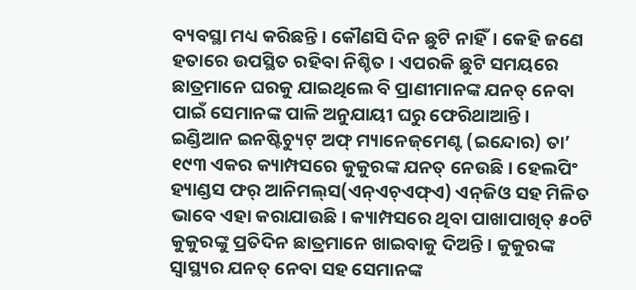ବ୍ୟବସ୍ଥା ମଧ୍ୟ କରିଛନ୍ତି। କୌଣସି ଦିନ ଛୁଟି ନାହିଁ। କେହି ଜଣେ ହତାରେ ଉପସ୍ଥିତ ରହିବା ନିଶ୍ଚିତ । ଏପରକି ଛୁଟି ସମୟରେ ଛାତ୍ରମାନେ ଘରକୁ ଯାଇଥିଲେ ବି ପ୍ରାଣୀମାନଙ୍କ ଯନତ୍ ନେବା ପାଇଁ ସେମାନଙ୍କ ପାଳି ଅନୁଯାୟୀ ଘରୁ ଫେରିଥାଆନ୍ତି।
ଇଣ୍ଡିଆନ ଇନଷ୍ଟିଚ୍ୟୁଟ୍‌ ଅଫ୍‌ ମ୍ୟାନେଜ୍‌ମେଣ୍ଟ (ଇନ୍ଦୋର) ତା’ ୧୯୩ ଏକର କ୍ୟାମ୍ପସରେ କୁକୁରଙ୍କ ଯନତ୍ ନେଉଛି। ହେଲପିଂ ହ୍ୟାଣ୍ଡସ ଫର୍‌ ଆନିମଲ୍‌ସ(ଏନ୍‌ଏଚ୍‌ଏଫ୍‌ଏ) ଏନ୍‌ଜିଓ ସହ ମିଳିତ ଭାବେ ଏହା କରାଯାଉଛି। କ୍ୟାମ୍ପସରେ ଥିବା ପାଖାପାଖିତ୍ ୫୦ଟି କୁକୁରଙ୍କୁ ପ୍ରତିଦିନ ଛାତ୍ରମାନେ ଖାଇବାକୁ ଦିଅନ୍ତି। କୁକୁରଙ୍କ ସ୍ବାସ୍ଥ୍ୟର ଯନତ୍ ନେବା ସହ ସେମାନଙ୍କ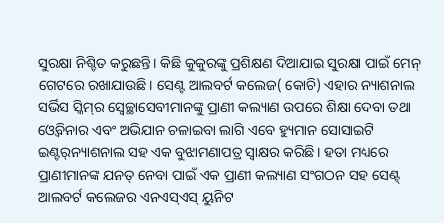ସୁରକ୍ଷା ନିଶ୍ଚିତ କରୁଛନ୍ତି। କିଛି କୁକୁରଙ୍କୁ ପ୍ରଶିକ୍ଷଣ ଦିଆଯାଇ ସୁରକ୍ଷା ପାଇଁ ମେନ୍‌ ଗେଟରେ ରଖାଯାଉଛି। ସେଣ୍ଟ ଆଲବର୍ଟ କଲେଜ( କୋଚି) ଏହାର ନ୍ୟାଶନାଲ ସର୍ଭିସ ସ୍କିମ୍‌ର ସ୍ବେଚ୍ଛାସେବୀମାନଙ୍କୁ ପ୍ରାଣୀ କଲ୍ୟାଣ ଉପରେ ଶିକ୍ଷା ଦେବା ତଥା ଓ୍ବେବିନାର ଏବଂ ଅଭିଯାନ ଚଳାଇବା ଲାଗି ଏବେ ହ୍ୟୁମାନ ସୋସାଇଟି ଇଣ୍ଟର୍‌ନ୍ୟାଶନାଲ ସହ ଏକ ବୁଝାମଣାପତ୍ର ସ୍ବାକ୍ଷର କରିଛି। ହତା ମଧ୍ୟରେ ପ୍ରାଣୀମାନଙ୍କ ଯନତ୍ ନେବା ପାଇଁ ଏକ ପ୍ରାଣୀ କଲ୍ୟାଣ ସଂଗଠନ ସହ ସେଣ୍ଟ୍‌ ଆଲବର୍ଟ କଲେଜର ଏନଏସ୍‌ଏସ୍‌ ୟୁନିଟ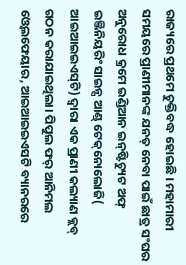ରାଜ୍ୟରେ ପ୍ରଥମେ ଚୁକ୍ତିବଦ୍ଧ ହୋଇଛି । ମହାମାରୀ ସମୟରେ ପ୍ରାଣୀମାନଙ୍କ ଯନତ୍ ନେବା ପାଇଁ ଛାତ୍ର ସଂଘର ଅନୁରୋଧ କ୍ରମେ ଇଣ୍ଡିଆନ ଇନ୍‌ଷ୍ଟିଚ୍ୟୁଟ ଅଫ୍‌ ଇଞ୍ଜିନିୟରିଂ ସାଇନ୍ସ ଆଣ୍ଡ୍‌ ଟେକ୍‌ନୋଲୋଜି( ଆଇଆଇଇଏସ୍‌ଟି) ଦ୍ୱାରା ଏକ ପ୍ରାଣୀ କଲ୍ୟାଣ କ୍ଲବ୍‌ ଗଠନ କରାଯାଇଥିଲା। ପିପୁଲ ଫର୍‌ ଆନିମଲ ଓ୍ବେଲଫେୟାର, ଆଇଆଇଇଏସଟି ବ୍ୟାନରରେ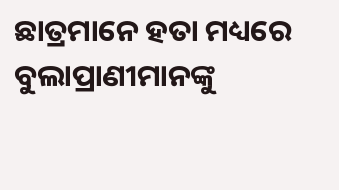ଛାତ୍ରମାନେ ହତା ମଧ୍ୟରେ ବୁଲାପ୍ରାଣୀମାନଙ୍କୁ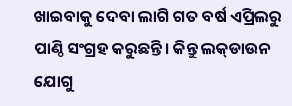ଖାଇବାକୁ ଦେବା ଲାଗି ଗତ ବର୍ଷ ଏପ୍ରିଲରୁ ପାଣ୍ଠି ସଂଗ୍ରହ କରୁଛନ୍ତି। କିନ୍ତୁ ଲକ୍‌ଡାଉନ ଯୋଗୁ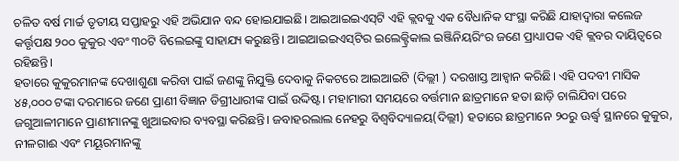ଚଳିତ ବର୍ଷ ମାର୍ଚ୍ଚ ତୃତୀୟ ସପ୍ତାହରୁ ଏହି ଅଭିଯାନ ବନ୍ଦ ହୋଇଯାଇଛି। ଆଇଆଇଇଏସ୍‌ଟି ଏହି କ୍ଲବକୁ ଏକ ବୈଧାନିକ ସଂସ୍ଥା କରିଛି ଯାହାଦ୍ୱାରା କଲେଜ କର୍ତ୍ତୃପକ୍ଷ ୨୦୦ କୁକୁର ଏବଂ ୩୦ଟି ବିଲେଇଙ୍କୁ ସାହାଯ୍ୟ କରୁଛନ୍ତି। ଆଇଆଇଇଏସ୍‌ଟିର ଇଲେକ୍ଟ୍ରିକାଲ ଇଞ୍ଜିନିୟରିଂର ଜଣେ ପ୍ରାଧ୍ୟାପକ ଏହି କ୍ଲବର ଦାୟିତ୍ୱରେ ରହିଛନ୍ତି।
ହତାରେ କୁକୁରମାନଙ୍କ ଦେଖାଶୁଣା କରିବା ପାଇଁ ଜଣଙ୍କୁ ନିଯୁକ୍ତି ଦେବାକୁ ନିକଟରେ ଆଇଆଇଟି (ଦିଲ୍ଲୀ ) ଦରଖାସ୍ତ ଆହ୍ବାନ କରିଛି। ଏହି ପଦବୀ ମାସିକ ୪୫,୦୦୦ ଟଙ୍କା ଦରମାରେ ଜଣେ ପ୍ରାଣୀ ବିଜ୍ଞାନ ଡିଗ୍ରୀଧାରୀଙ୍କ ପାଇଁ ଉଦ୍ଦିଷ୍ଟ। ମହାମାରୀ ସମୟରେ ବର୍ତ୍ତମାନ ଛାତ୍ରମାନେ ହତା ଛାଡ଼ି ଚାଲିଯିବା ପରେ ଜଗୁଆଳୀମାନେ ପ୍ରାଣୀମାନଙ୍କୁ ଖୁଆଇବାର ବ୍ୟବସ୍ଥା କରିଛନ୍ତି। ଜବାହରଲାଲ ନେହରୁ ବିଶ୍ୱବିଦ୍ୟାଳୟ(ଦିଲ୍ଲୀ) ହତାରେ ଛାତ୍ରମାନେ ୨୦ରୁ ଊର୍ଦ୍ଧ୍ୱ ସ୍ଥାନରେ କୁକୁର, ନୀଳଗାଈ ଏବଂ ମୟୂରମାନଙ୍କୁ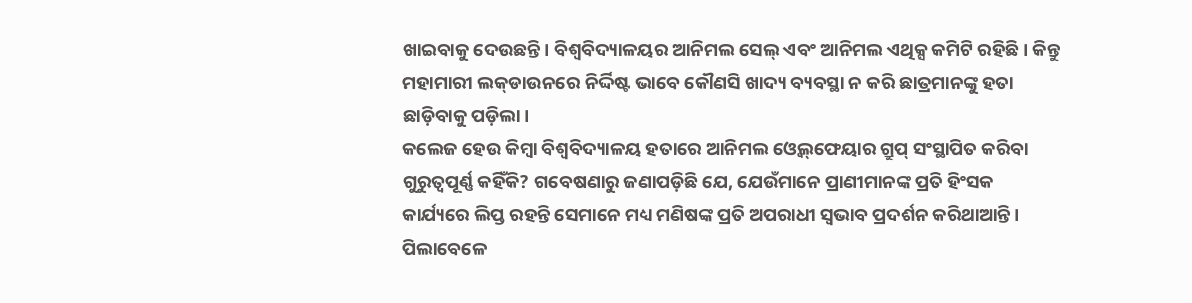ଖାଇବାକୁ ଦେଉଛନ୍ତି। ବିଶ୍ୱବିଦ୍ୟାଳୟର ଆନିମଲ ସେଲ୍‌ ଏବଂ ଆନିମଲ ଏଥିକ୍ସ କମିଟି ରହିଛି। କିନ୍ତୁ ମହାମାରୀ ଲକ୍‌ଡାଉନରେ ନିର୍ଦ୍ଦିଷ୍ଟ ଭାବେ କୌଣସି ଖାଦ୍ୟ ବ୍ୟବସ୍ଥା ନ କରି ଛାତ୍ରମାନଙ୍କୁ ହତା ଛାଡ଼ିବାକୁ ପଡ଼ିଲା।
କଲେଜ ହେଉ କିମ୍ବା ବିଶ୍ୱବିଦ୍ୟାଳୟ ହତାରେ ଆନିମଲ ଓ୍ବେଲ୍‌ଫେୟାର ଗ୍ରୁପ୍‌ ସଂସ୍ଥାପିତ କରିବା ଗୁରୁତ୍ୱପୂର୍ଣ୍ଣ କହିଁକି? ଗବେଷଣାରୁ ଜଣାପଡ଼ିଛି ଯେ, ଯେଉଁମାନେ ପ୍ରାଣୀମାନଙ୍କ ପ୍ରତି ହିଂସକ କାର୍ଯ୍ୟରେ ଲିପ୍ତ ରହନ୍ତି ସେମାନେ ମଧ୍ୟ ମଣିଷଙ୍କ ପ୍ରତି ଅପରାଧୀ ସ୍ବଭାବ ପ୍ରଦର୍ଶନ କରିଥାଆନ୍ତି। ପିଲାବେଳେ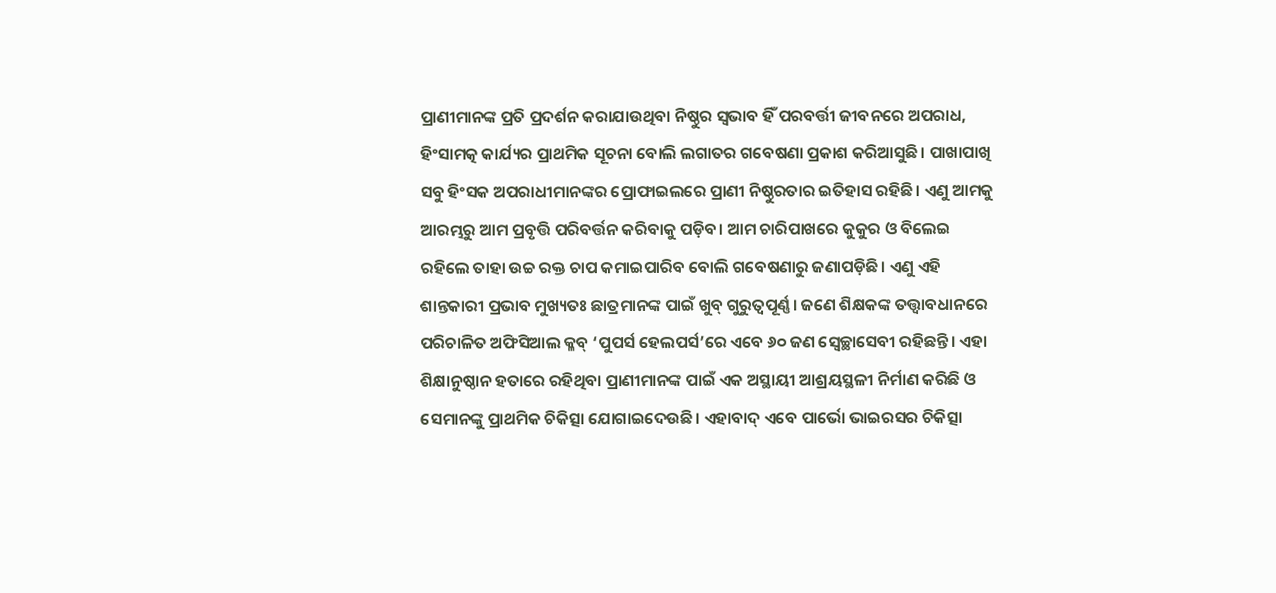ପ୍ରାଣୀମାନଙ୍କ ପ୍ରତି ପ୍ରଦର୍ଶନ କରାଯାଉଥିବା ନିଷ୍ଠୁର ସ୍ବଭାବ ହିଁ ପରବର୍ତ୍ତୀ ଜୀବନରେ ଅପରାଧ, ହିଂସାମତ୍କ କାର୍ଯ୍ୟର ପ୍ରାଥମିକ ସୂଚନା ବୋଲି ଲଗାତର ଗବେଷଣା ପ୍ରକାଶ କରିଆସୁଛି। ପାଖାପାଖି ସବୁ ହିଂସକ ଅପରାଧୀମାନଙ୍କର ପ୍ରୋଫାଇଲରେ ପ୍ରାଣୀ ନିଷ୍ଠୁରତାର ଇତିହାସ ରହିଛି। ଏଣୁ ଆମକୁ ଆରମ୍ଭରୁ ଆମ ପ୍ରବୃତ୍ତି ପରିବର୍ତ୍ତନ କରିବାକୁ ପଡ଼ିବ। ଆମ ଚାରିପାଖରେ କୁକୁର ଓ ବିଲେଇ ରହିଲେ ତାହା ଉଚ୍ଚ ରକ୍ତ ଚାପ କମାଇପାରିବ ବୋଲି ଗବେଷଣାରୁ ଜଣାପଡ଼ିଛି। ଏଣୁ ଏହି ଶାନ୍ତକାରୀ ପ୍ରଭାବ ମୁଖ୍ୟତଃ ଛାତ୍ରମାନଙ୍କ ପାଇଁ ଖୁବ୍‌ ଗୁରୁତ୍ୱପୂର୍ଣ୍ଣ। ଜଣେ ଶିକ୍ଷକଙ୍କ ତତ୍ତ୍ୱାବଧାନରେ ପରିଚାଳିତ ଅଫିସିଆଲ କ୍ଳବ୍‌ ‘ପୁପର୍ସ ହେଲପର୍ସ’ରେ ଏବେ ୬୦ ଜଣ ସ୍ବେଚ୍ଛାସେବୀ ରହିଛନ୍ତି। ଏହା ଶିକ୍ଷାନୁଷ୍ଠାନ ହତାରେ ରହିଥିବା ପ୍ରାଣୀମାନଙ୍କ ପାଇଁ ଏକ ଅସ୍ଥାୟୀ ଆଶ୍ରୟସ୍ଥଳୀ ନିର୍ମାଣ କରିଛି ଓ ସେମାନଙ୍କୁ ପ୍ରାଥମିକ ଚିକିତ୍ସା ଯୋଗାଇଦେଉଛି। ଏହାବାଦ୍‌ ଏବେ ପାର୍ଭୋ ଭାଇରସର ଚିକିତ୍ସା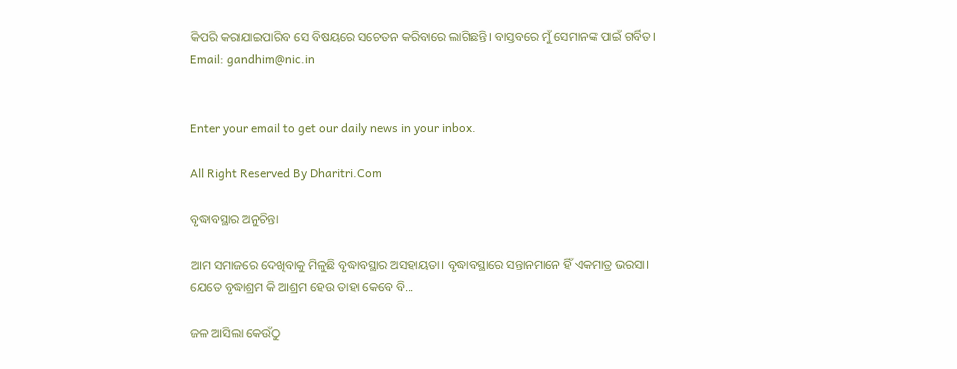କିପରି କରାଯାଇପାରିବ ସେ ବିଷୟରେ ସଚେତନ କରିବାରେ ଲାଗିଛନ୍ତି। ବାସ୍ତବରେ ମୁଁ ସେମାନଙ୍କ ପାଇଁ ଗର୍ବିତ।
Email: gandhim@nic.in


Enter your email to get our daily news in your inbox.

All Right Reserved By Dharitri.Com

ବୃଦ୍ଧାବସ୍ଥାର ଅନୁଚିନ୍ତା

ଆମ ସମାଜରେ ଦେଖିବାକୁ ମିଳୁଛି ବୃଦ୍ଧାବସ୍ଥାର ଅସହାୟତା। ବୃଦ୍ଧାବସ୍ଥାରେ ସନ୍ତାନମାନେ ହିଁ ଏକମାତ୍ର ଭରସା। ଯେତେ ବୃଦ୍ଧାଶ୍ରମ କି ଆଶ୍ରମ ହେଉ ତାହା କେବେ ବି...

ଜଳ ଆସିଲା କେଉଁଠୁ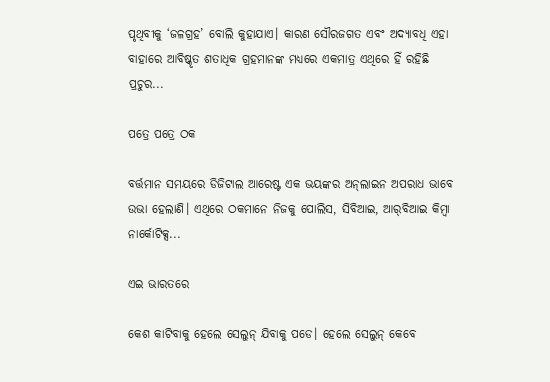ପୃଥିବୀକୁ ‘ଜଳଗ୍ରହ’ ବୋଲି କୁହାଯାଏ। କାରଣ ସୌରଜଗତ ଏବଂ ଅଦ୍ୟାବଧି ଏହା ବାହାରେ ଆବିଷ୍କୃତ ଶତାଧିକ ଗ୍ରହମାନଙ୍କ ମଧ୍ୟରେ ଏକମାତ୍ର ଏଥିରେ ହିଁ ରହିଛି ପ୍ରଚୁର...

ପତ୍ରେ ପତ୍ରେ ଠକ

ବର୍ତ୍ତମାନ ସମୟରେ ଡିଜିଟାଲ ଆରେଷ୍ଟ ଏକ ଭୟଙ୍କର ଅନ୍‌ଲାଇନ ଅପରାଧ ଭାବେ ଉଭା ହେଲାଣି। ଏଥିରେ ଠକମାନେ ନିଜକୁ ପୋଲିସ, ସିବିଆଇ, ଆର୍‌ବିଆଇ କିମ୍ବା ନାର୍କୋଟିକ୍ସ...

ଏଇ ଭାରତରେ

କେଶ କାଟିବାକୁ ହେଲେ ସେଲୁନ୍‌ ଯିବାକୁ ପଡେ। ହେଲେ ସେଲୁନ୍‌ କେବେ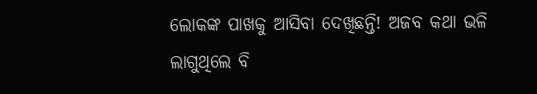ଲୋକଙ୍କ ପାଖକୁ ଆସିବା ଦେଖିଛନ୍ତି! ଅଜବ କଥା ଭଳି ଲାଗୁଥିଲେ ବି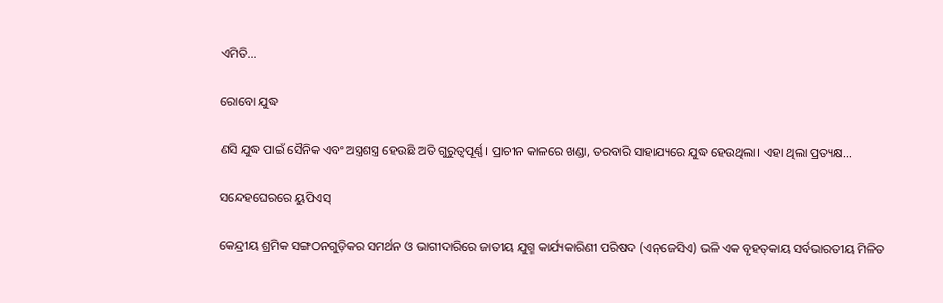ଏମିତି...

ରୋବୋ ଯୁଦ୍ଧ

ଣସି ଯୁଦ୍ଧ ପାଇଁ ସୈନିକ ଏବଂ ଅସ୍ତ୍ରଶସ୍ତ୍ର ହେଉଛି ଅତି ଗୁରୁତ୍ୱପୂର୍ଣ୍ଣ। ପ୍ରାଚୀନ କାଳରେ ଖଣ୍ଡା, ତରବାରି ସାହାଯ୍ୟରେ ଯୁଦ୍ଧ ହେଉଥିଲା। ଏହା ଥିଲା ପ୍ରତ୍ୟକ୍ଷ...

ସନ୍ଦେହଘେରରେ ୟୁପିଏସ୍‌

କେନ୍ଦ୍ରୀୟ ଶ୍ରମିକ ସଙ୍ଗଠନଗୁଡ଼ିକର ସମର୍ଥନ ଓ ଭାଗୀଦାରିରେ ଜାତୀୟ ଯୁଗ୍ମ କାର୍ଯ୍ୟକାରିଣୀ ପରିଷଦ (ଏନ୍‌ଜେସିଏ) ଭଳି ଏକ ବୃହତ୍‌କାୟ ସର୍ବଭାରତୀୟ ମିଳିତ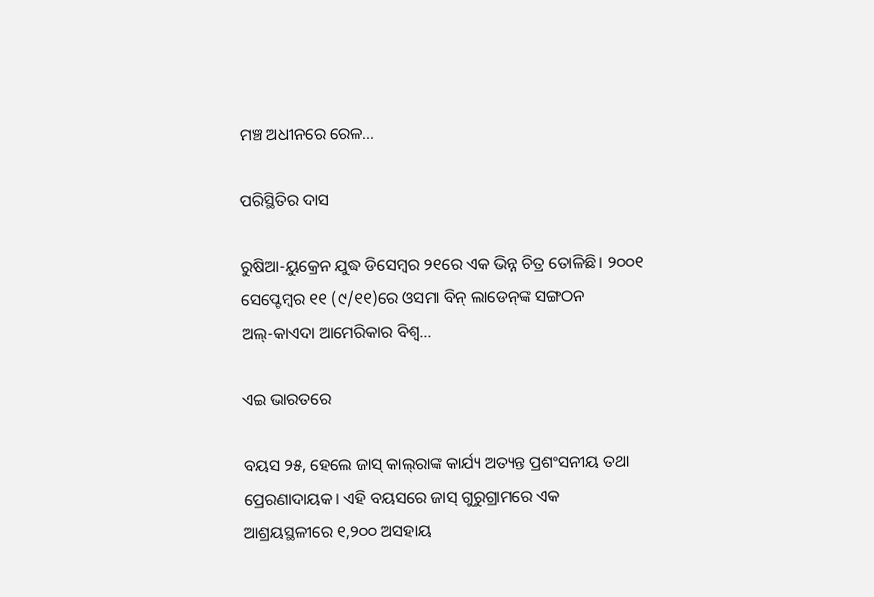ମଞ୍ଚ ଅଧୀନରେ ରେଳ...

ପରିସ୍ଥିତିର ଦାସ

ରୁଷିଆ-ୟୁକ୍ରେନ ଯୁଦ୍ଧ ଡିସେମ୍ବର ୨୧ରେ ଏକ ଭିନ୍ନ ଚିତ୍ର ତୋଳିଛି। ୨୦୦୧ ସେପ୍ଟେମ୍ବର ୧୧ (୯/୧୧)ରେ ଓସମା ବିନ୍‌ ଲାଡେନ୍‌ଙ୍କ ସଙ୍ଗଠନ ଅଲ୍‌-କାଏଦା ଆମେରିକାର ବିଶ୍ୱ...

ଏଇ ଭାରତରେ

ବୟସ ୨୫, ହେଲେ ଜାସ୍‌ କାଲ୍‌ରାଙ୍କ କାର୍ଯ୍ୟ ଅତ୍ୟନ୍ତ ପ୍ରଶଂସନୀୟ ତଥା ପ୍ରେରଣାଦାୟକ। ଏହି ବୟସରେ ଜାସ୍‌ ଗୁରୁଗ୍ରାମରେ ଏକ ଆଶ୍ରୟସ୍ଥଳୀରେ ୧,୨୦୦ ଅସହାୟ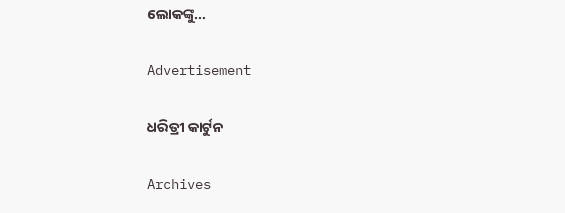ଲୋକଙ୍କୁ...

Advertisement

ଧରିତ୍ରୀ କାର୍ଟୁନ

Archives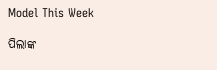Model This Week

ପିଲାଙ୍କ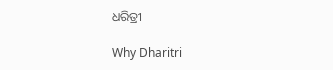ଧରିତ୍ରୀ

Why Dharitri